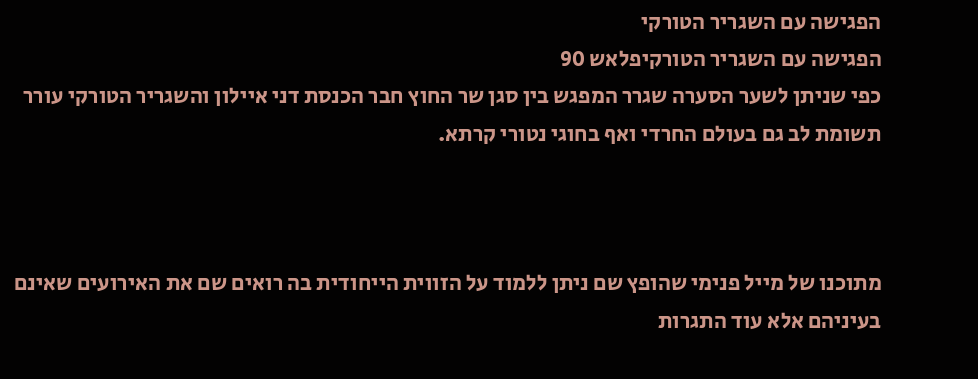הפגישה עם השגריר הטורקי
הפגישה עם השגריר הטורקיפלאש 90
כפי שניתן לשער הסערה שגרר המפגש בין סגן שר החוץ חבר הכנסת דני איילון והשגריר הטורקי עורר תשומת לב גם בעולם החרדי ואף בחוגי נטורי קרתא.



מתוכנו של מייל פנימי שהופץ שם ניתן ללמוד על הזווית הייחודית בה רואים שם את האירועים שאינם בעיניהם אלא עוד התגרות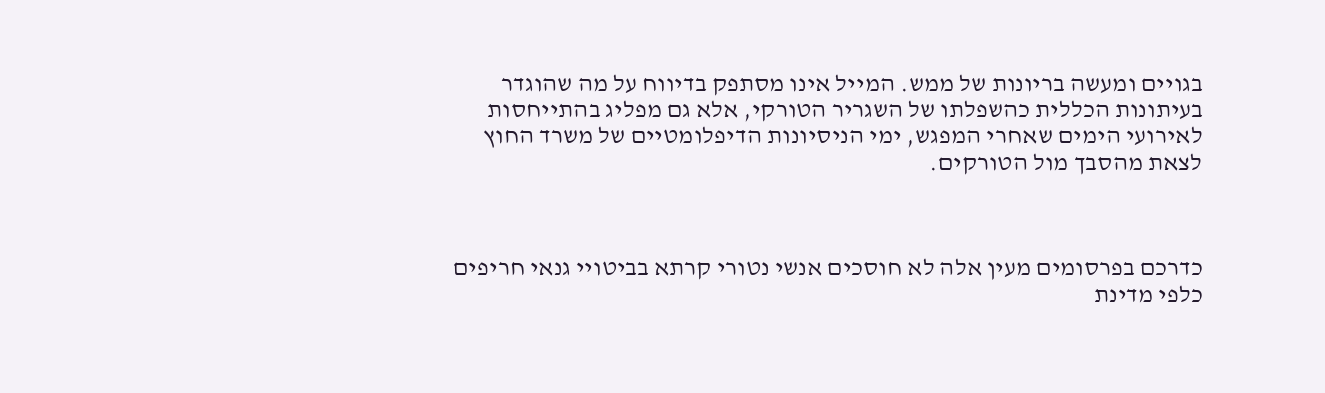בגויים ומעשה בריונות של ממש. המייל אינו מסתפק בדיווח על מה שהוגדר בעיתונות הכללית כהשפלתו של השגריר הטורקי, אלא גם מפליג בהתייחסות לאירועי הימים שאחרי המפגש, ימי הניסיונות הדיפלומטיים של משרד החוץ לצאת מהסבך מול הטורקים.



כדרכם בפרסומים מעין אלה לא חוסכים אנשי נטורי קרתא בביטויי גנאי חריפים כלפי מדינת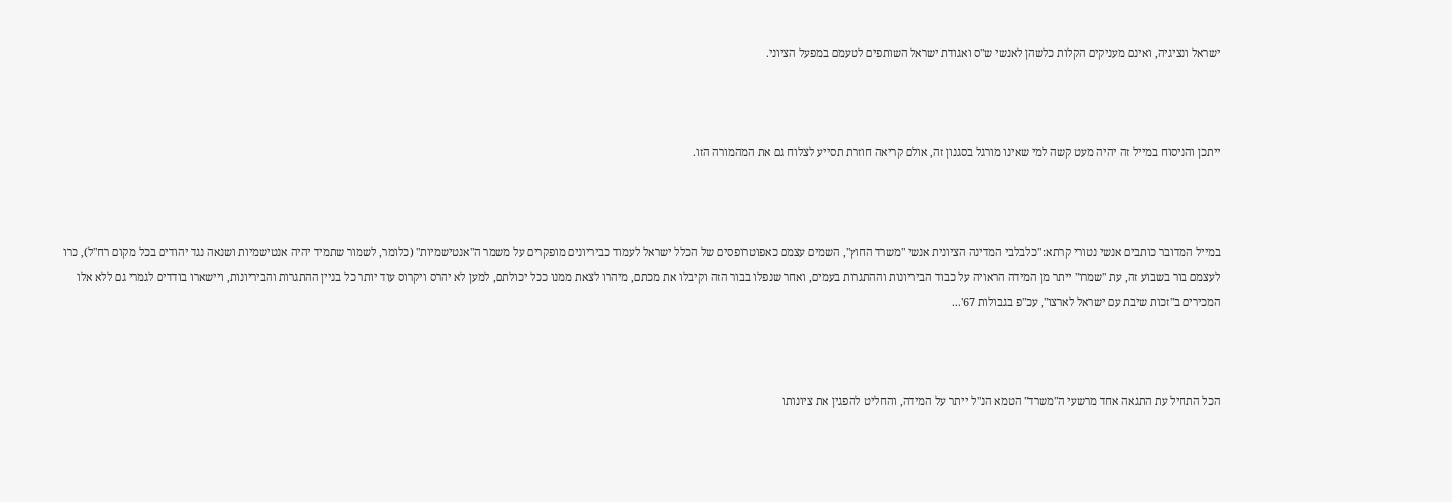ישראל ונציגיה, ואינם מעניקים הקלות כלשהן לאנשי ש"ס ואגודת ישראל השותפים לטעמם במפעל הציוני.



ייתכן והניסוח במייל זה יהיה מעט קשה למי שאינו מורגל בסגנון זה, אולם קריאה חוזרת תסייע לצלוח גם את המהמורה הזו.



במייל המדובר כותבים אנשי נטורי קרתא: "כלבלבי המדינה הציונית אנשי "משרד החוץ", השמים עצמם כאפוטרופסים של הכלל ישראל לעמוד כביריונים מופקרים על משמר ה"אנטישמיות" (כלומר, לשמור שתמיד יהיה אנטישמיות ושנאה נגד יהודים בכל מקום רח"ל), כרו לעצמם בור בשבוע זה, עת "שמרו" ייתר מן המידה הראויה על כבוד הביריונות וההתגרות בעמים, ואחר שנפלו בבור הזה וקיבלו את מכתם, מיהרו לצאת ממנו ככל יכולתם, למען לא יהרס ויקרוס עוד יותר כל בניין ההתגרות והביריונות, ויישארו בודדים לגמרי גם ללא אלו המכירים ב"זכות שיבת עם ישראל לארצו", עכ"פ בגבולות 67'...



הכל התחיל עת התגאה אחד מרשעי ה"משרד" הטמא הנ"ל ייתר על המידה, והחליט להפגין את ציונותו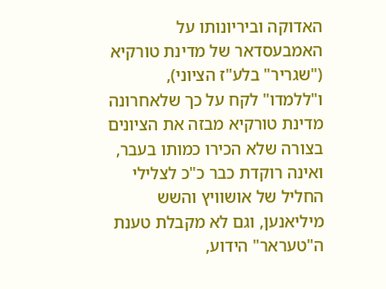האדוקה וביריונותו על האמבעסדאר של מדינת טורקיא ("שגריר" בלע"ז הציוני), ו"ללמדו" לקח על כך שלאחרונה מדינת טורקיא מבזה את הציונים בצורה שלא הכירו כמותו בעבר, ואינה רוקדת כבר כ"כ לצלילי החליל של אושוויץ והשש מיליאנען, וגם לא מקבלת טענת ה"טעראר" הידוע,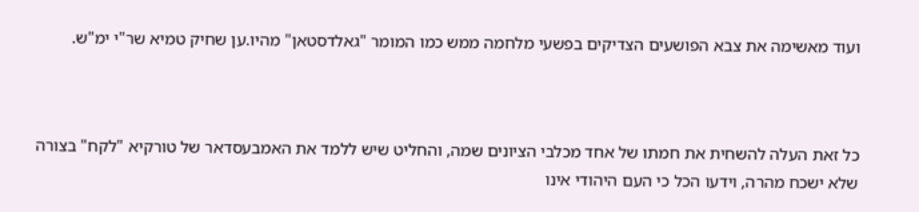ועוד מאשימה את צבא הפושעים הצדיקים בפשעי מלחמה ממש כמו המומר "גאלדסטאן" מהיו.ען שחיק טמיא שר"י ימ"ש.



כל זאת העלה להשחית את חמתו של אחד מכלבי הציונים שמה, והחליט שיש ללמד את האמבעסדאר של טורקיא "לקח" בצורה שלא ישכח מהרה, וידעו הכל כי העם היהודי אינו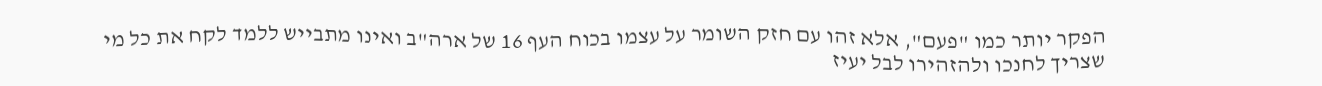הפקר יותר כמו "פעם", אלא זהו עם חזק השומר על עצמו בכוח העף 16 של ארה"ב ואינו מתבייש ללמד לקח את כל מי שצריך לחנכו ולהזהירו לבל יעיז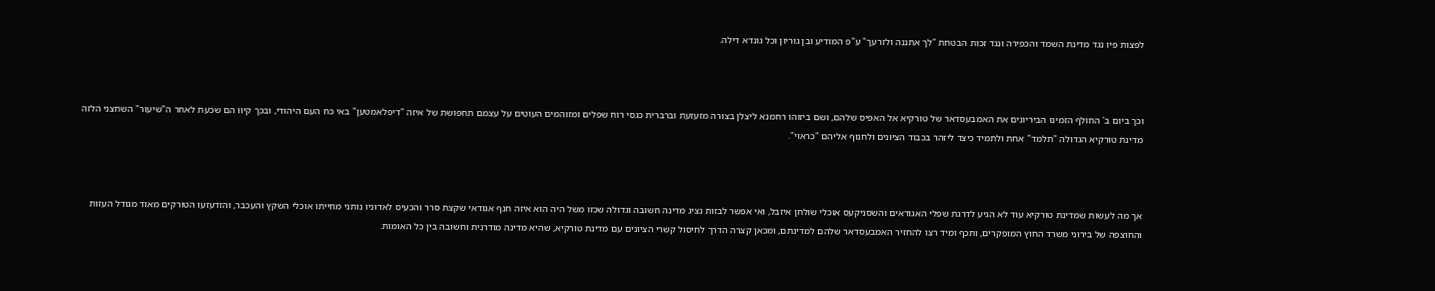לפצות פיו נגד מדינת השמד והכפירה ונגד זכות הבטחת "לך אתננה ולזרעך" ע"פ המודיע ובן גוריון וכל גונדא דילה.



וכך ביום ב' החולף הזמינו הביריונים את האמבעסדאר של טורקיא אל האפיס שלהם, ושם ביזוהו רחמנא ליצלן בצורה מזעזעת וברברית כגסי רוח שפלים ומזוהמים העוטים על עצמם תחפושת של איזה "דיפלאמטען" באי כח העם היהודי, ובכך קיוו הם שכעת לאחר ה"שיעור" השחצני הלזה מדינת טורקיא הגדולה "תלמד" אחת ולתמיד כיצד ליזהר בכבוד הציונים ולחנוף אליהם "כראוי".



אך מה לעשות שמדינת טורקיא עוד לא הגיע לדרגת שפלי האגודאים והשסניקעס אוכלי שולחן איזבל, ואי אפשר לבזות נציג מדינה חשובה וגדולה שכזו משל היה הוא איזה חנף אגודאי שקצת סרר והכעיס לאדוניו נותני מחייתו אוכלי השקץ והעכבר, והזדעזעו הטורקים מאוד מגודל העזות והחוצפה של בירוני משרד החוץ המופקרים, ותכף ומיד רצו להחזיר האמבעסדאר שלהם למדינתם, ומכאן קצרה הדרך לחיסול קשרי הציונים עם מדינת טורקיא, שהיא מדינה מודרנית וחשובה בין כל האומות.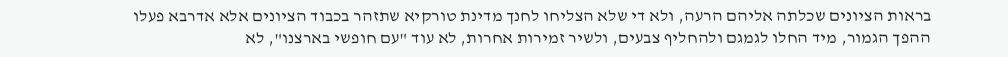בראות הציונים שכלתה אליהם הרעה, ולא די שלא הצליחו לחנך מדינת טורקיא שתזהר בכבוד הציונים אלא אדרבא פעלו ההפך הגמור, מיד החלו לגמגם ולהחליף צבעים, ולשיר זמירות אחרות, לא עוד "עם חופשי בארצנו", לא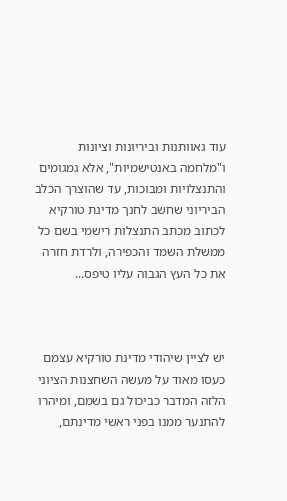עוד גאוותנות וביריונות וציונות ו"מלחמה באנטישמיות", אלא גמגומים והתנצלויות ומבוכות, עד שהוצרך הכלב הביריוני שחשב לחנך מדינת טורקיא לכתוב מכתב התנצלות רישמי בשם כל ממשלת השמד והכפירה, ולרדת חזרה את כל העץ הגבוה עליו טיפס...



יש לציין שיהודי מדינת טורקיא עצמם כעסו מאוד על מעשה השחצנות הציוני הלזה המדבר כביכול גם בשמם, ומיהרו להתנער ממנו בפני ראשי מדינתם,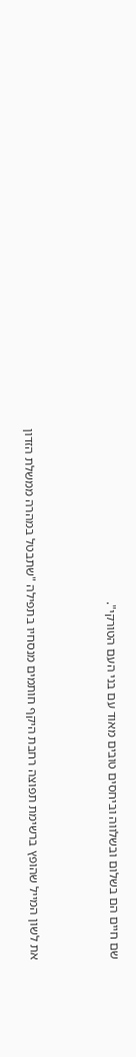שם חיים הם בשלום ובשלווה וביחסים טובים מאוד עם בני העם הטורקי".



את לשון המייל שהופץ ברשימת תפוצה רחבת היקף חותמים מנסחיו בתפילה "שתבטל במהרה ממשלת הזדון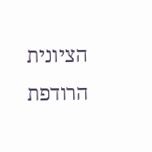הציונית הרודפת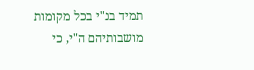תמיד בנ"י בכל מקומות מושבותיהם ה"י, כי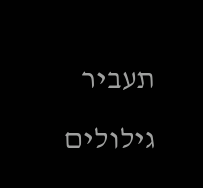תעביר גילולים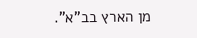מן הארץ בב"א".